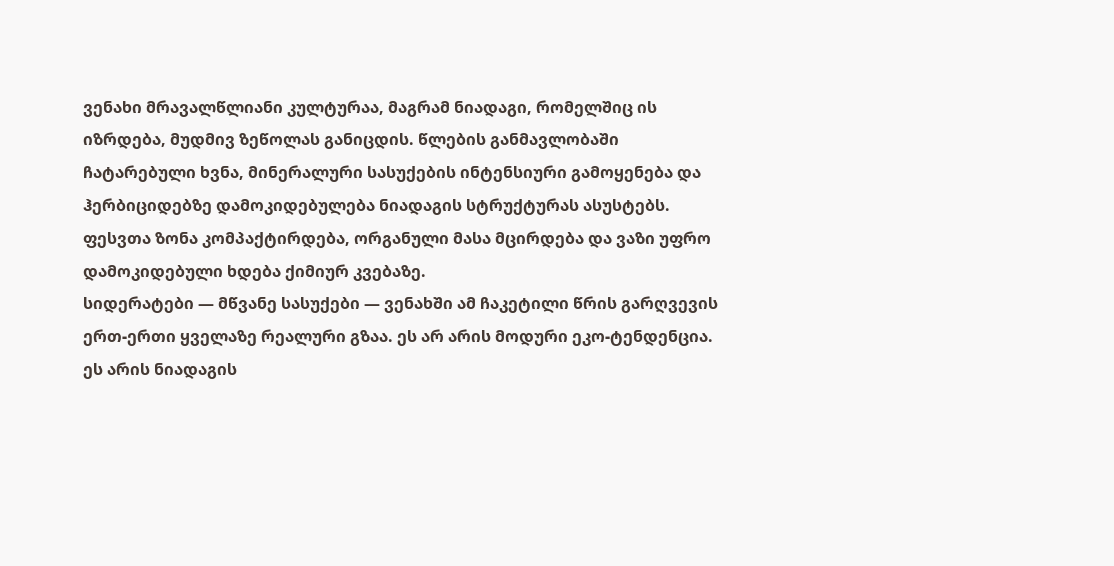ვენახი მრავალწლიანი კულტურაა, მაგრამ ნიადაგი, რომელშიც ის იზრდება, მუდმივ ზეწოლას განიცდის. წლების განმავლობაში ჩატარებული ხვნა, მინერალური სასუქების ინტენსიური გამოყენება და ჰერბიციდებზე დამოკიდებულება ნიადაგის სტრუქტურას ასუსტებს. ფესვთა ზონა კომპაქტირდება, ორგანული მასა მცირდება და ვაზი უფრო დამოკიდებული ხდება ქიმიურ კვებაზე.
სიდერატები — მწვანე სასუქები — ვენახში ამ ჩაკეტილი წრის გარღვევის ერთ-ერთი ყველაზე რეალური გზაა. ეს არ არის მოდური ეკო-ტენდენცია. ეს არის ნიადაგის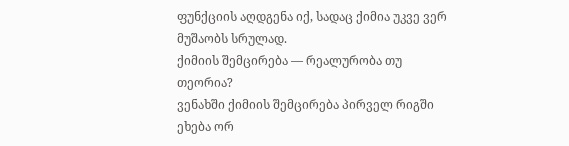ფუნქციის აღდგენა იქ, სადაც ქიმია უკვე ვერ მუშაობს სრულად.
ქიმიის შემცირება — რეალურობა თუ თეორია?
ვენახში ქიმიის შემცირება პირველ რიგში ეხება ორ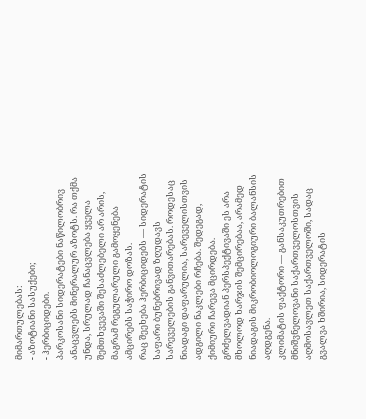მიმართულებას:
- აზოტიანი სასუქები;
- ჰერბიციდები.
პარკოსანი სიდერატები ნაწილობრივ ანაცვლებს მინერალურ აზოტს. რა თქმა უნდა, სრულად ჩანაცვლება ყველა შემთხვევაში შესაძლებელი არ არის, მაგრამ რეგულარული გამოყენება ამცირებს საჭირო დოზას.
რაც შეეხება ჰერბიციდებს — სიდერატის საფარი ბუნებრივად ზღუდავს სარეველების განვითარებას. როდესაც ნიადაგი დაფარულია, სარეველისთვის ადგილი ნაკლები რჩება. შედეგად, ქიმიური ჩარევა მცირდება.
გრძელვადიან პერსპექტივაში ეს არა მხოლოდ ხარჯის შემცირებაა, არამედ ნიადაგის მიკრობიოლოგიური ბალანსის აღდგენა.
კლიმატის ფაქტორი — განსაკუთრებით მნიშვნელოვანი საქართველოსთვის
აღმოსავლეთ საქართველოში, სადაც გვალვა ხშირია, სიდერატის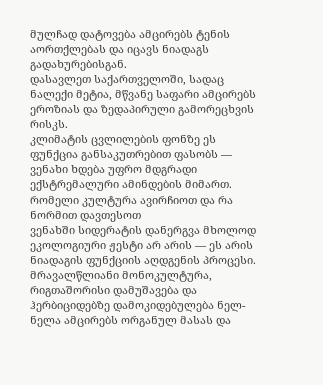მულჩად დატოვება ამცირებს ტენის აორთქლებას და იცავს ნიადაგს გადახურებისგან.
დასავლეთ საქართველოში, სადაც ნალექი მეტია, მწვანე საფარი ამცირებს ეროზიას და ზედაპირული გამორეცხვის რისკს.
კლიმატის ცვლილების ფონზე ეს ფუნქცია განსაკუთრებით ფასობს — ვენახი ხდება უფრო მდგრადი ექსტრემალური ამინდების მიმართ.
რომელი კულტურა ავირჩიოთ და რა ნორმით დავთესოთ
ვენახში სიდერატის დანერგვა მხოლოდ ეკოლოგიური ჟესტი არ არის — ეს არის ნიადაგის ფუნქციის აღდგენის პროცესი. მრავალწლიანი მონოკულტურა, რიგთაშორისი დამუშავება და ჰერბიციდებზე დამოკიდებულება ნელ-ნელა ამცირებს ორგანულ მასას და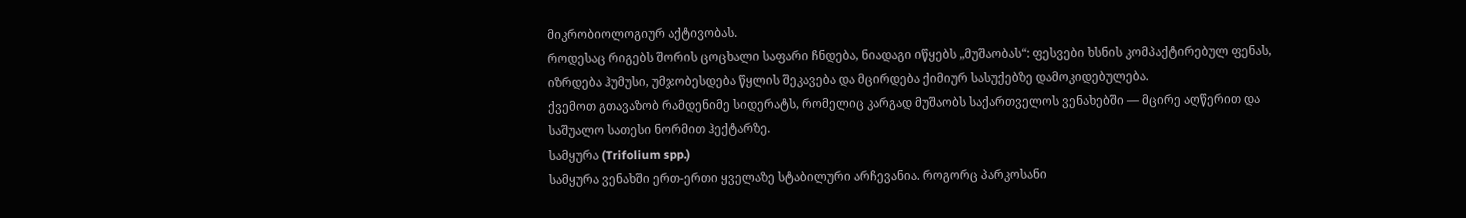მიკრობიოლოგიურ აქტივობას.
როდესაც რიგებს შორის ცოცხალი საფარი ჩნდება, ნიადაგი იწყებს „მუშაობას“: ფესვები ხსნის კომპაქტირებულ ფენას, იზრდება ჰუმუსი, უმჯობესდება წყლის შეკავება და მცირდება ქიმიურ სასუქებზე დამოკიდებულება.
ქვემოთ გთავაზობ რამდენიმე სიდერატს, რომელიც კარგად მუშაობს საქართველოს ვენახებში — მცირე აღწერით და საშუალო სათესი ნორმით ჰექტარზე.
სამყურა (Trifolium spp.)
სამყურა ვენახში ერთ-ერთი ყველაზე სტაბილური არჩევანია. როგორც პარკოსანი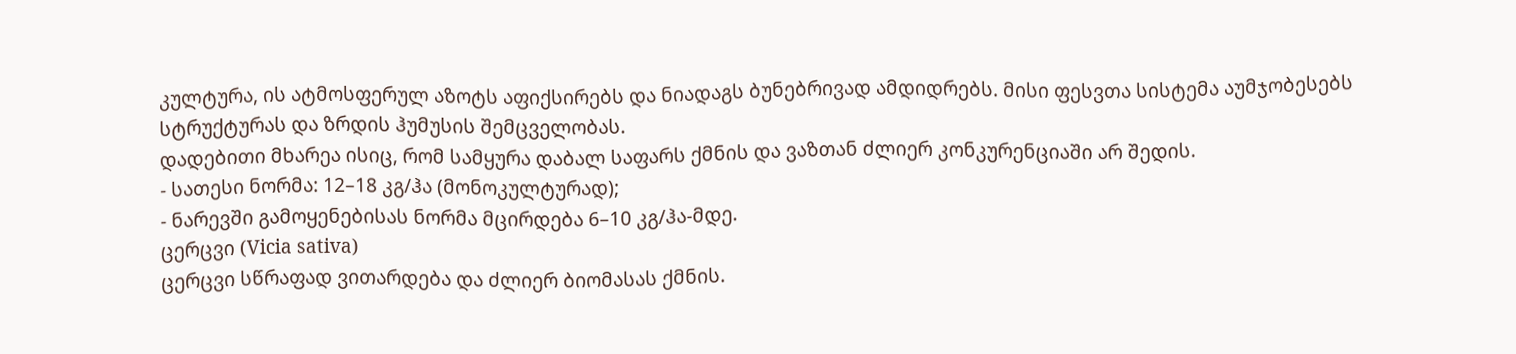კულტურა, ის ატმოსფერულ აზოტს აფიქსირებს და ნიადაგს ბუნებრივად ამდიდრებს. მისი ფესვთა სისტემა აუმჯობესებს სტრუქტურას და ზრდის ჰუმუსის შემცველობას.
დადებითი მხარეა ისიც, რომ სამყურა დაბალ საფარს ქმნის და ვაზთან ძლიერ კონკურენციაში არ შედის.
- სათესი ნორმა: 12–18 კგ/ჰა (მონოკულტურად);
- ნარევში გამოყენებისას ნორმა მცირდება 6–10 კგ/ჰა-მდე.
ცერცვი (Vicia sativa)
ცერცვი სწრაფად ვითარდება და ძლიერ ბიომასას ქმნის.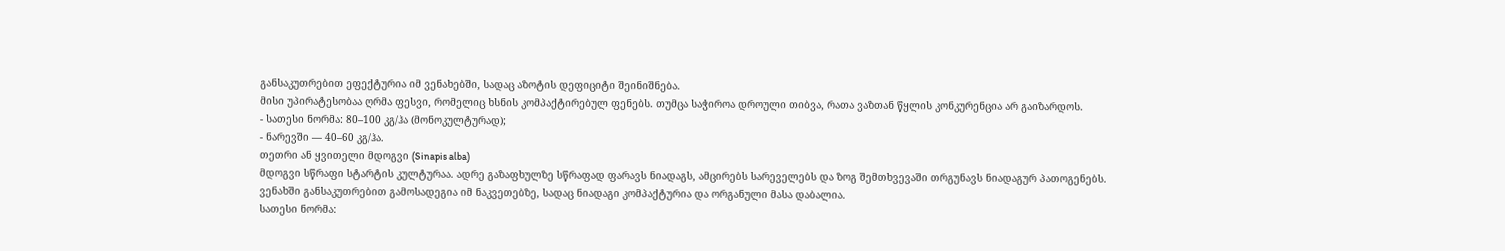განსაკუთრებით ეფექტურია იმ ვენახებში, სადაც აზოტის დეფიციტი შეინიშნება.
მისი უპირატესობაა ღრმა ფესვი, რომელიც ხსნის კომპაქტირებულ ფენებს. თუმცა საჭიროა დროული თიბვა, რათა ვაზთან წყლის კონკურენცია არ გაიზარდოს.
- სათესი ნორმა: 80–100 კგ/ჰა (მონოკულტურად);
- ნარევში — 40–60 კგ/ჰა.
თეთრი ან ყვითელი მდოგვი (Sinapis alba)
მდოგვი სწრაფი სტარტის კულტურაა. ადრე გაზაფხულზე სწრაფად ფარავს ნიადაგს, ამცირებს სარეველებს და ზოგ შემთხვევაში თრგუნავს ნიადაგურ პათოგენებს.
ვენახში განსაკუთრებით გამოსადეგია იმ ნაკვეთებზე, სადაც ნიადაგი კომპაქტურია და ორგანული მასა დაბალია.
სათესი ნორმა: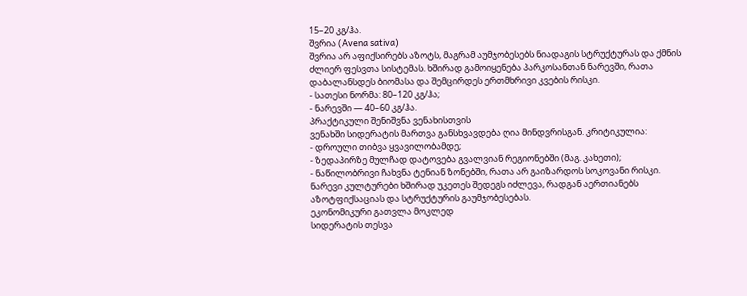15–20 კგ/ჰა.
შვრია (Avena sativa)
შვრია არ აფიქსირებს აზოტს, მაგრამ აუმჯობესებს ნიადაგის სტრუქტურას და ქმნის ძლიერ ფესვთა სისტემას. ხშირად გამოიყენება პარკოსანთან ნარევში, რათა დაბალანსდეს ბიომასა და შემცირდეს ერთმხრივი კვების რისკი.
- სათესი ნორმა: 80–120 კგ/ჰა;
- ნარევში — 40–60 კგ/ჰა.
პრაქტიკული შენიშვნა ვენახისთვის
ვენახში სიდერატის მართვა განსხვავდება ღია მინდვრისგან. კრიტიკულია:
- დროული თიბვა ყვავილობამდე;
- ზედაპირზე მულჩად დატოვება გვალვიან რეგიონებში (მაგ. კახეთი);
- ნაწილობრივი ჩახვნა ტენიან ზონებში, რათა არ გაიზარდოს სოკოვანი რისკი.
ნარევი კულტურები ხშირად უკეთეს შედეგს იძლევა, რადგან აერთიანებს აზოტფიქსაციას და სტრუქტურის გაუმჯობესებას.
ეკონომიკური გათვლა მოკლედ
სიდერატის თესვა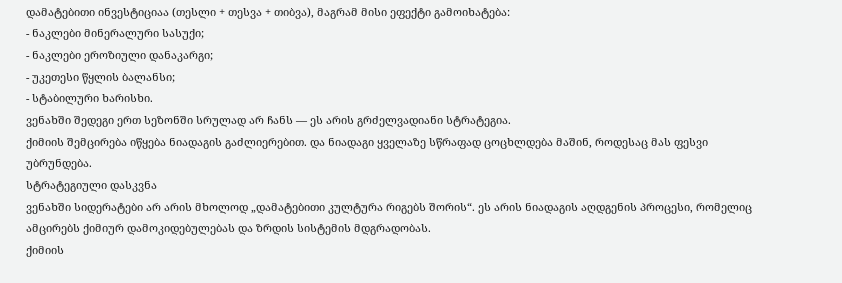დამატებითი ინვესტიციაა (თესლი + თესვა + თიბვა), მაგრამ მისი ეფექტი გამოიხატება:
- ნაკლები მინერალური სასუქი;
- ნაკლები ეროზიული დანაკარგი;
- უკეთესი წყლის ბალანსი;
- სტაბილური ხარისხი.
ვენახში შედეგი ერთ სეზონში სრულად არ ჩანს — ეს არის გრძელვადიანი სტრატეგია.
ქიმიის შემცირება იწყება ნიადაგის გაძლიერებით. და ნიადაგი ყველაზე სწრაფად ცოცხლდება მაშინ, როდესაც მას ფესვი უბრუნდება.
სტრატეგიული დასკვნა
ვენახში სიდერატები არ არის მხოლოდ „დამატებითი კულტურა რიგებს შორის“. ეს არის ნიადაგის აღდგენის პროცესი, რომელიც ამცირებს ქიმიურ დამოკიდებულებას და ზრდის სისტემის მდგრადობას.
ქიმიის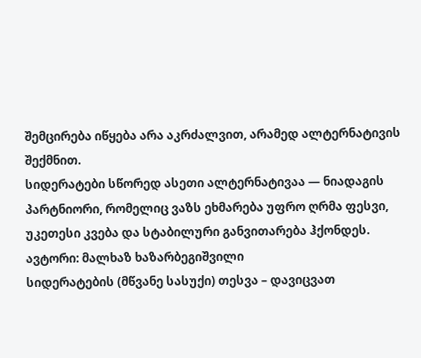შემცირება იწყება არა აკრძალვით, არამედ ალტერნატივის შექმნით.
სიდერატები სწორედ ასეთი ალტერნატივაა — ნიადაგის პარტნიორი, რომელიც ვაზს ეხმარება უფრო ღრმა ფესვი, უკეთესი კვება და სტაბილური განვითარება ჰქონდეს.
ავტორი: მალხაზ ხაზარბეგიშვილი
სიდერატების (მწვანე სასუქი) თესვა – დავიცვათ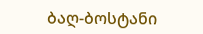ბაღ-ბოსტანი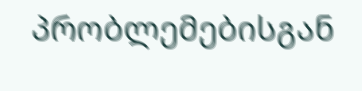პრობლემებისგან